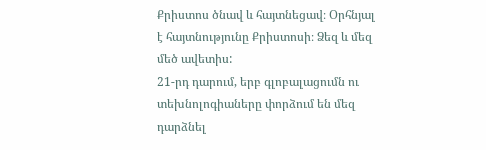Քրիստոս ծնավ և հայտնեցավ։ Օրհնյալ է հայտնությունը Քրիստոսի։ Ձեզ և մեզ մեծ ավետիս:
21-րդ դարում, երբ գլոբալացումն ու տեխնոլոգիաները փորձում են մեզ դարձնել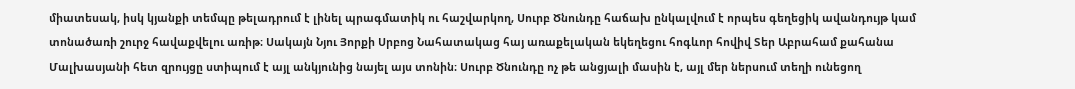միատեսակ, իսկ կյանքի տեմպը թելադրում է լինել պրագմատիկ ու հաշվարկող, Սուրբ Ծնունդը հաճախ ընկալվում է որպես գեղեցիկ ավանդույթ կամ տոնածառի շուրջ հավաքվելու առիթ։ Սակայն Նյու Յորքի Սրբոց Նահատակաց հայ առաքելական եկեղեցու հոգևոր հովիվ Տեր Աբրահամ քահանա Մալխասյանի հետ զրույցը ստիպում է այլ անկյունից նայել այս տոնին։ Սուրբ Ծնունդը ոչ թե անցյալի մասին է, այլ մեր ներսում տեղի ունեցող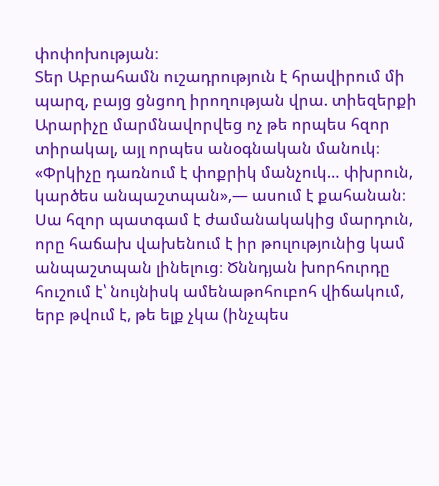փոփոխության։
Տեր Աբրահամն ուշադրություն է հրավիրում մի պարզ, բայց ցնցող իրողության վրա. տիեզերքի Արարիչը մարմնավորվեց ոչ թե որպես հզոր տիրակալ, այլ որպես անօգնական մանուկ։ «Փրկիչը դառնում է փոքրիկ մանչուկ… փխրուն, կարծես անպաշտպան»,— ասում է քահանան։ Սա հզոր պատգամ է ժամանակակից մարդուն, որը հաճախ վախենում է իր թուլությունից կամ անպաշտպան լինելուց։ Ծննդյան խորհուրդը հուշում է՝ նույնիսկ ամենաթոհուբոհ վիճակում, երբ թվում է, թե ելք չկա (ինչպես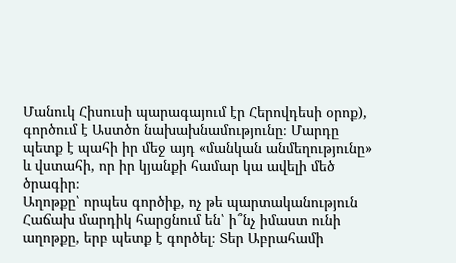Մանուկ Հիսուսի պարագայում էր Հերովդեսի օրոք), գործում է Աստծո նախախնամությունը։ Մարդը պետք է պահի իր մեջ այդ «մանկան անմեղությունը» և վստահի, որ իր կյանքի համար կա ավելի մեծ ծրագիր։
Աղոթքը՝ որպես գործիք, ոչ թե պարտականություն
Հաճախ մարդիկ հարցնում են՝ ի՞նչ իմաստ ունի աղոթքը, երբ պետք է գործել։ Տեր Աբրահամի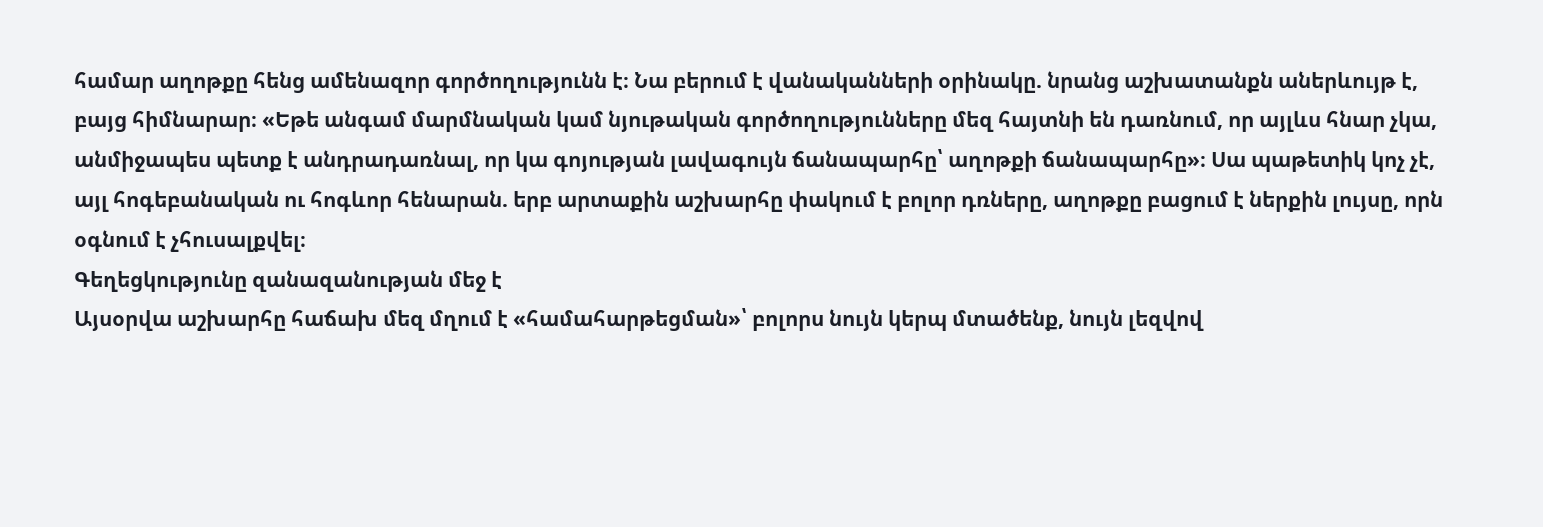համար աղոթքը հենց ամենազոր գործողությունն է։ Նա բերում է վանականների օրինակը. նրանց աշխատանքն աներևույթ է, բայց հիմնարար։ «Եթե անգամ մարմնական կամ նյութական գործողությունները մեզ հայտնի են դառնում, որ այլևս հնար չկա, անմիջապես պետք է անդրադառնալ, որ կա գոյության լավագույն ճանապարհը՝ աղոթքի ճանապարհը»։ Սա պաթետիկ կոչ չէ, այլ հոգեբանական ու հոգևոր հենարան. երբ արտաքին աշխարհը փակում է բոլոր դռները, աղոթքը բացում է ներքին լույսը, որն օգնում է չհուսալքվել։
Գեղեցկությունը զանազանության մեջ է
Այսօրվա աշխարհը հաճախ մեզ մղում է «համահարթեցման»՝ բոլորս նույն կերպ մտածենք, նույն լեզվով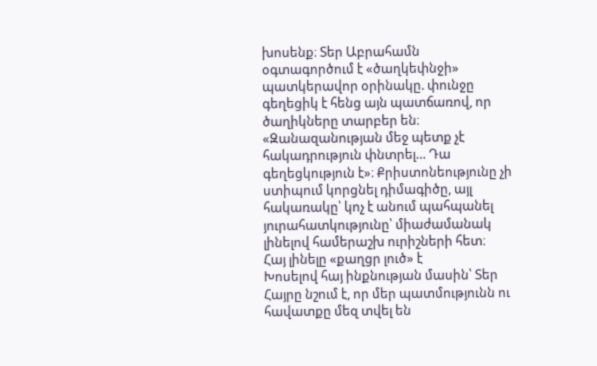խոսենք։ Տեր Աբրահամն օգտագործում է «ծաղկեփնջի» պատկերավոր օրինակը. փունջը գեղեցիկ է հենց այն պատճառով, որ ծաղիկները տարբեր են։ «Զանազանության մեջ պետք չէ հակադրություն փնտրել… Դա գեղեցկություն է»։ Քրիստոնեությունը չի ստիպում կորցնել դիմագիծը, այլ հակառակը՝ կոչ է անում պահպանել յուրահատկությունը՝ միաժամանակ լինելով համերաշխ ուրիշների հետ։
Հայ լինելը «քաղցր լուծ» է
Խոսելով հայ ինքնության մասին՝ Տեր Հայրը նշում է, որ մեր պատմությունն ու հավատքը մեզ տվել են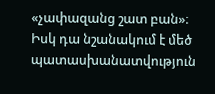«չափազանց շատ բան»։ Իսկ դա նշանակում է մեծ պատասխանատվություն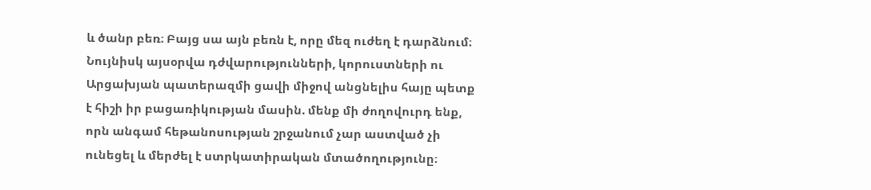և ծանր բեռ։ Բայց սա այն բեռն է, որը մեզ ուժեղ է դարձնում։ Նույնիսկ այսօրվա դժվարությունների, կորուստների ու Արցախյան պատերազմի ցավի միջով անցնելիս հայը պետք է հիշի իր բացառիկության մասին. մենք մի ժողովուրդ ենք, որն անգամ հեթանոսության շրջանում չար աստված չի ունեցել և մերժել է ստրկատիրական մտածողությունը։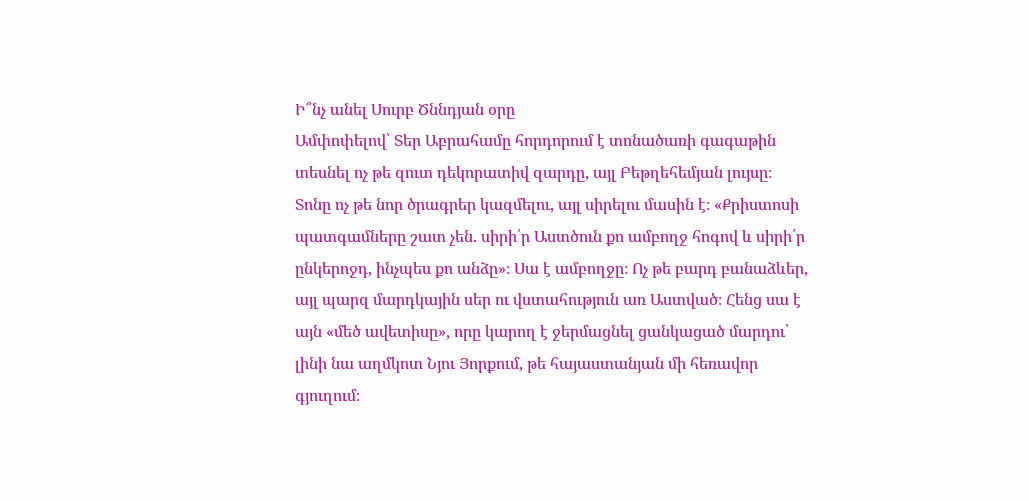Ի՞նչ անել Սուրբ Ծննդյան օրը
Ամփոփելով՝ Տեր Աբրահամը հորդորում է տոնածառի գագաթին տեսնել ոչ թե զուտ դեկորատիվ զարդը, այլ Բեթղեհեմյան լույսը։ Տոնը ոչ թե նոր ծրագրեր կազմելու, այլ սիրելու մասին է։ «Քրիստոսի պատգամները շատ չեն. սիրի՛ր Աստծուն քո ամբողջ հոգով և սիրի՛ր ընկերոջդ, ինչպես քո անձը»։ Սա է ամբողջը։ Ոչ թե բարդ բանաձևեր, այլ պարզ մարդկային սեր ու վստահություն առ Աստված։ Հենց սա է այն «մեծ ավետիսը», որը կարող է ջերմացնել ցանկացած մարդու՝ լինի նա աղմկոտ Նյու Յորքում, թե հայաստանյան մի հեռավոր գյուղում։